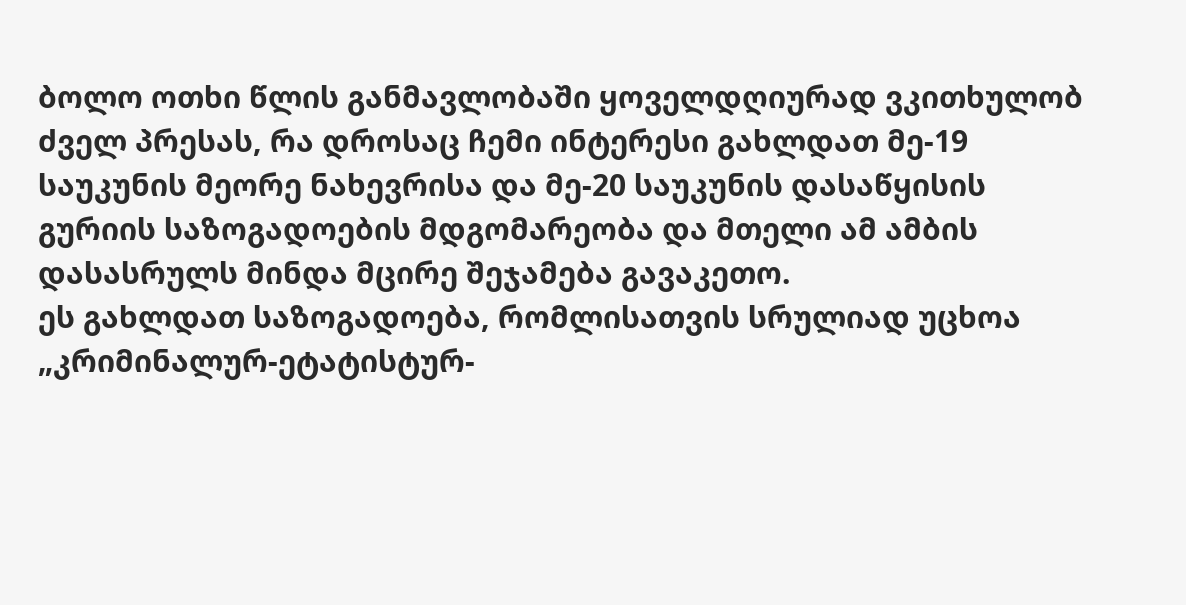ბოლო ოთხი წლის განმავლობაში ყოველდღიურად ვკითხულობ ძველ პრესას, რა დროსაც ჩემი ინტერესი გახლდათ მე-19 საუკუნის მეორე ნახევრისა და მე-20 საუკუნის დასაწყისის გურიის საზოგადოების მდგომარეობა და მთელი ამ ამბის დასასრულს მინდა მცირე შეჯამება გავაკეთო.
ეს გახლდათ საზოგადოება, რომლისათვის სრულიად უცხოა „კრიმინალურ-ეტატისტურ-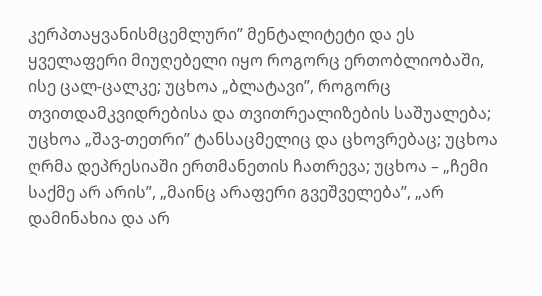კერპთაყვანისმცემლური” მენტალიტეტი და ეს ყველაფერი მიუღებელი იყო როგორც ერთობლიობაში, ისე ცალ-ცალკე; უცხოა „ბლატავი”, როგორც თვითდამკვიდრებისა და თვითრეალიზების საშუალება; უცხოა „შავ-თეთრი” ტანსაცმელიც და ცხოვრებაც; უცხოა ღრმა დეპრესიაში ერთმანეთის ჩათრევა; უცხოა – „ჩემი საქმე არ არის”, „მაინც არაფერი გვეშველება”, „არ დამინახია და არ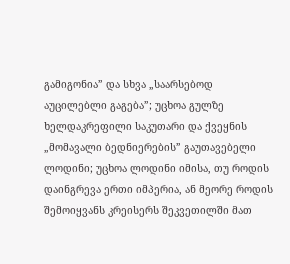გამიგონია” და სხვა „საარსებოდ აუცილებლი გაგება”; უცხოა გულზე ხელდაკრეფილი საკუთარი და ქვეყნის „მომავალი ბედნიერების” გაუთავებელი ლოდინი; უცხოა ლოდინი იმისა, თუ როდის დაინგრევა ერთი იმპერია, ან მეორე როდის შემოიყვანს კრეისერს შეკვეთილში მათ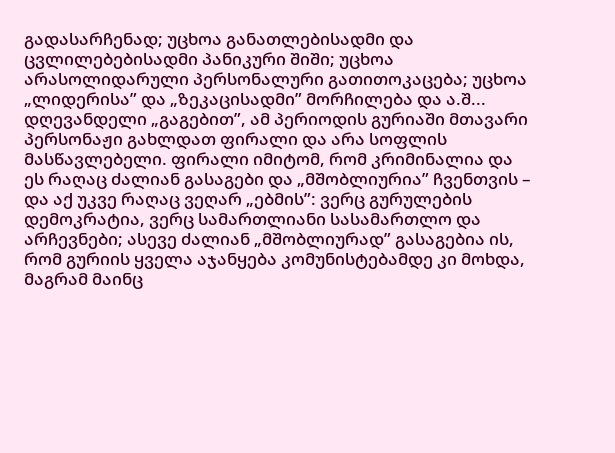გადასარჩენად; უცხოა განათლებისადმი და ცვლილებებისადმი პანიკური შიში; უცხოა არასოლიდარული პერსონალური გათითოკაცება; უცხოა „ლიდერისა” და „ზეკაცისადმი” მორჩილება და ა.შ...
დღევანდელი „გაგებით”, ამ პერიოდის გურიაში მთავარი პერსონაჟი გახლდათ ფირალი და არა სოფლის მასწავლებელი. ფირალი იმიტომ, რომ კრიმინალია და ეს რაღაც ძალიან გასაგები და „მშობლიურია” ჩვენთვის – და აქ უკვე რაღაც ვეღარ „ებმის”: ვერც გურულების დემოკრატია, ვერც სამართლიანი სასამართლო და არჩევნები; ასევე ძალიან „მშობლიურად” გასაგებია ის, რომ გურიის ყველა აჯანყება კომუნისტებამდე კი მოხდა, მაგრამ მაინც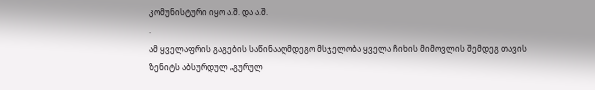კომუნისტური იყო ა.შ. და ა.შ.
.
ამ ყველაფრის გაგების საწინააღმდეგო მსჯელობა ყველა ჩიხის მიმოვლის შემდეგ თავის ზენიტს აბსურდულ „გურულ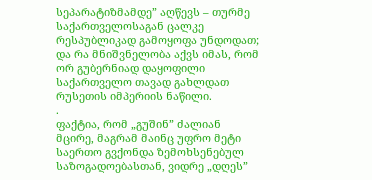სეპარატიზმამდე” აღწევს – თურმე საქართველოსაგან ცალკე რესპუბლიკად გამოყოფა უნდოდათ; და რა მნიშვნელობა აქვს იმას, რომ ორ გუბერნიად დაყოფილი საქართველო თავად გახლდათ რუსეთის იმპერიის ნაწილი.
.
ფაქტია, რომ „გუშინ” ძალიან მცირე, მაგრამ მაინც უფრო მეტი საერთო გვქონდა ზემოხსენებულ საზოგადოებასთან, ვიდრე „დღეს”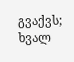გვაქვს; ხვალ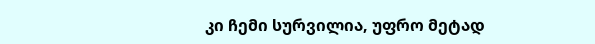კი ჩემი სურვილია, უფრო მეტად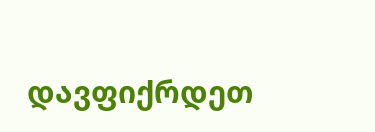დავფიქრდეთ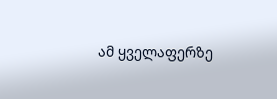ამ ყველაფერზე